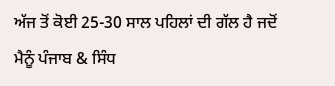ਅੱਜ ਤੋਂ ਕੋਈ 25-30 ਸਾਲ ਪਹਿਲਾਂ ਦੀ ਗੱਲ ਹੈ ਜਦੋਂ ਮੈਨੂੰ ਪੰਜਾਬ & ਸਿੰਧ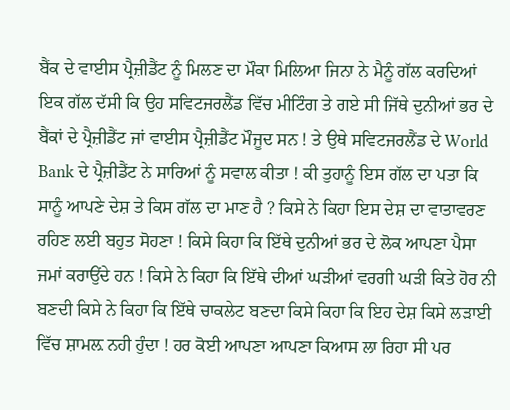ਬੈਂਕ ਦੇ ਵਾਈਸ ਪ੍ਰੈਜ਼ੀਡੈਂਟ ਨੂੰ ਮਿਲਣ ਦਾ ਮੌਕਾ ਮਿਲਿਆ ਜਿਨਾ ਨੇ ਮੈਨੂੰ ਗੱਲ ਕਰਦਿਆਂ ਇਕ ਗੱਲ ਦੱਸੀ ਕਿ ਉਹ ਸਵਿਟਜਰਲੈਂਡ ਵਿੱਚ ਮੀਟਿੰਗ ਤੇ ਗਏ ਸੀ ਜਿੱਥੇ ਦੁਨੀਆਂ ਭਰ ਦੇ ਬੈਂਕਾਂ ਦੇ ਪ੍ਰੈਜ਼ੀਡੈਂਟ ਜਾਂ ਵਾਈਸ ਪ੍ਰੈਜ਼ੀਡੈਂਟ ਮੌਜੂਦ ਸਨ ! ਤੇ ਉਥੇ ਸਵਿਟਜਰਲੈਂਡ ਦੇ World Bank ਦੇ ਪ੍ਰੈਜ਼ੀਡੈਂਟ ਨੇ ਸਾਰਿਆਂ ਨੂੰ ਸਵਾਲ ਕੀਤਾ ! ਕੀ ਤੁਹਾਨੂੰ ਇਸ ਗੱਲ ਦਾ ਪਤਾ ਕਿ ਸਾਨੂੰ ਆਪਣੇ ਦੇਸ਼ ਤੇ ਕਿਸ ਗੱਲ ਦਾ ਮਾਣ ਹੈ ? ਕਿਸੇ ਨੇ ਕਿਹਾ ਇਸ ਦੇਸ਼ ਦਾ ਵਾਤਾਵਰਣ ਰਹਿਣ ਲਈ ਬਹੁਤ ਸੋਹਣਾ ! ਕਿਸੇ ਕਿਹਾ ਕਿ ਇੱਥੇ ਦੁਨੀਆਂ ਭਰ ਦੇ ਲੋਕ ਆਪਣਾ ਪੈਸਾ ਜਮਾਂ ਕਰਾਉਂਦੇ ਹਨ ! ਕਿਸੇ ਨੇ ਕਿਹਾ ਕਿ ਇੱਥੇ ਦੀਆਂ ਘੜੀਆਂ ਵਰਗੀ ਘੜੀ ਕਿਤੇ ਹੋਰ ਨੀ ਬਣਦੀ ਕਿਸੇ ਨੇ ਕਿਹਾ ਕਿ ਇੱਥੇ ਚਾਕਲੇਟ ਬਣਦਾ ਕਿਸੇ ਕਿਹਾ ਕਿ ਇਹ ਦੇਸ਼ ਕਿਸੇ ਲੜਾਈ ਵਿੱਚ ਸ਼ਾਮਲ਼ ਨਹੀ ਹੁੰਦਾ ! ਹਰ ਕੋਈ ਆਪਣਾ ਆਪਣਾ ਕਿਆਸ ਲਾ ਰਿਹਾ ਸੀ ਪਰ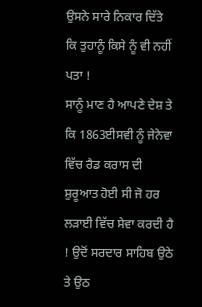ਉਸਨੇ ਸਾਰੇ ਨਿਕਾਰ ਦਿੱਤੇ ਕਿ ਤੁਹਾਨੂੰ ਕਿਸੇ ਨੂੰ ਵੀ ਨਹੀਂ ਪਤਾ !
ਸਾਨੂੰ ਮਾਣ ਹੈ ਆਪਣੇ ਦੇਸ਼ ਤੇ ਕਿ 1863ਈਸਵੀ ਨੂੰ ਜੇਨੇਵਾ ਵਿੱਚ ਰੈਡ ਕਰਾਸ ਦੀ ਸ਼ੁਰੂਆਤ ਹੋਈ ਸੀ ਜੋ ਹਰ ਲੜਾਈ ਵਿੱਚ ਸੇਵਾ ਕਰਦੀ ਹੈ ! ਉਦੋਂ ਸਰਦਾਰ ਸਾਹਿਬ ਉਠੇ ਤੇ ਉਠ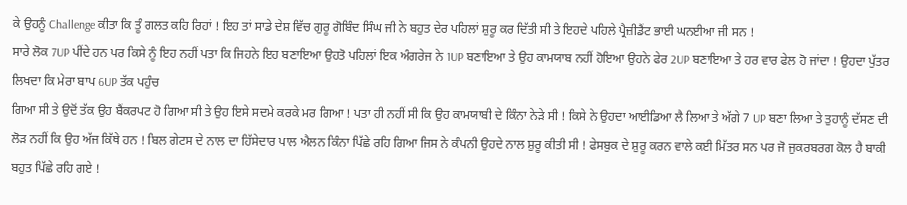ਕੇ ਉਹਨੂੰ Challenge ਕੀਤਾ ਕਿ ਤੂੰ ਗਲਤ ਕਹਿ ਰਿਹਾਂ ! ਇਹ ਤਾਂ ਸਾਡੇ ਦੇਸ਼ ਵਿੱਚ ਗੁਰੂ ਗੋਬਿੰਦ ਸਿੰਘ ਜੀ ਨੇ ਬਹੁਤ ਦੇਰ ਪਹਿਲਾਂ ਸ਼ੁਰੂ ਕਰ ਦਿੱਤੀ ਸੀ ਤੇ ਇਹਦੇ ਪਹਿਲੇ ਪ੍ਰੈਜ਼ੀਡੈਂਟ ਭਾਈ ਘਨਈਆ ਜੀ ਸਨ !
ਸਾਰੇ ਲੋਕ 7UP ਪੀਂਦੇ ਹਨ ਪਰ ਕਿਸੇ ਨੂੰ ਇਹ ਨਹੀਂ ਪਤਾ ਕਿ ਜਿਹਨੇ ਇਹ ਬਣਾਇਆ ਉਹਤੋ ਪਹਿਲਾਂ ਇਕ ਅੰਗਰੇਜ ਨੇ 1UP ਬਣਾਇਆ ਤੇ ਉਹ ਕਾਮਯਾਬ ਨਹੀਂ ਹੋਇਆ ਉਹਨੇ ਫੇਰ 2UP ਬਣਾਇਆ ਤੇ ਹਰ ਵਾਰ ਫੇਲ ਹੋ ਜਾਂਦਾ ! ਉਹਦਾ ਪੁੱਤਰ ਲਿਖਦਾ ਕਿ ਮੇਰਾ ਬਾਪ 6UP ਤੱਕ ਪਹੁੰਚ
ਗਿਆ ਸੀ ਤੇ ਉਦੋਂ ਤੱਕ ਉਹ ਬੈਂਕਰਪਟ ਹੋ ਗਿਆ ਸੀ ਤੇ ਉਹ ਇਸੇ ਸਦਮੇ ਕਰਕੇ ਮਰ ਗਿਆ ! ਪਤਾ ਹੀ ਨਹੀਂ ਸੀ ਕਿ ਉਹ ਕਾਮਯਾਬੀ ਦੇ ਕਿੰਨਾ ਨੇੜੇ ਸੀ ! ਕਿਸੇ ਨੇ ਉਹਦਾ ਆਈਡਿਆ ਲੈ ਲਿਆ ਤੇ ਅੱਗੇ 7 UP ਬਣਾ ਲਿਆ ਤੇ ਤੁਹਾਨੂੰ ਦੱਸਣ ਦੀ ਲੋੜ ਨਹੀਂ ਕਿ ਉਹ ਅੱਜ ਕਿੱਥੇ ਹਨ ! ਬਿਲ ਗੇਟਸ ਦੇ ਨਾਲ ਦਾ ਹਿੱਸੇਦਾਰ ਪਾਲ ਐਲਨ ਕਿੰਨਾ ਪਿੱਛੇ ਰਹਿ ਗਿਆ ਜਿਸ ਨੇ ਕੰਪਨੀ ਉਹਦੇ ਨਾਲ ਸ਼ੁਰੂ ਕੀਤੀ ਸੀ ! ਫੇਸਬੁਕ ਦੇ ਸ਼ੁਰੂ ਕਰਨ ਵਾਲੇ ਕਈ ਮਿੱਤਰ ਸਨ ਪਰ ਜੋ ਜੁਕਰਬਰਗ ਕੋਲ ਹੈ ਬਾਕੀ ਬਹੁਤ ਪਿੱਛੇ ਰਹਿ ਗਏ !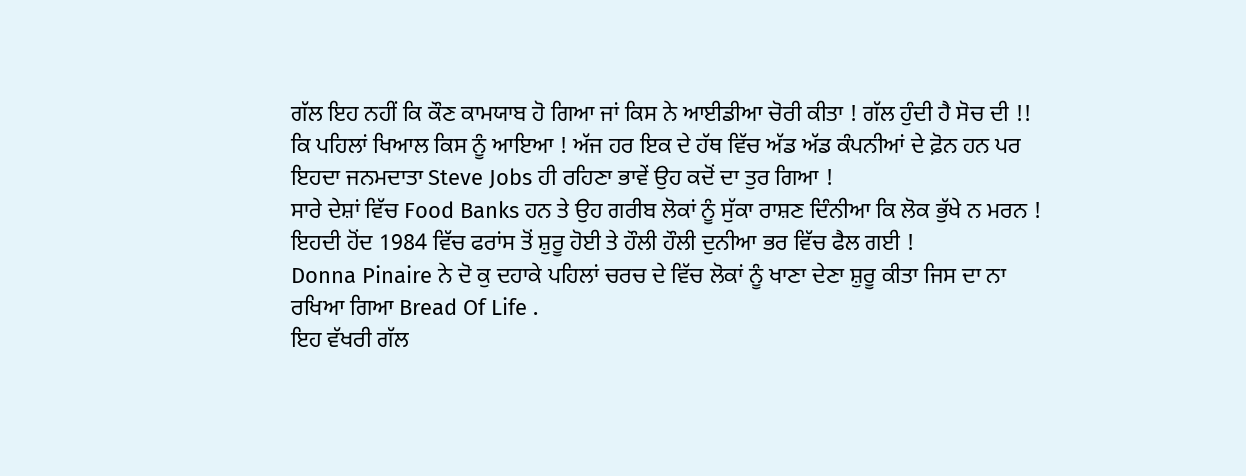ਗੱਲ ਇਹ ਨਹੀਂ ਕਿ ਕੌਣ ਕਾਮਯਾਬ ਹੋ ਗਿਆ ਜਾਂ ਕਿਸ ਨੇ ਆਈਡੀਆ ਚੋਰੀ ਕੀਤਾ ! ਗੱਲ ਹੁੰਦੀ ਹੈ ਸੋਚ ਦੀ !! ਕਿ ਪਹਿਲਾਂ ਖਿਆਲ ਕਿਸ ਨੂੰ ਆਇਆ ! ਅੱਜ ਹਰ ਇਕ ਦੇ ਹੱਥ ਵਿੱਚ ਅੱਡ ਅੱਡ ਕੰਪਨੀਆਂ ਦੇ ਫ਼ੋਨ ਹਨ ਪਰ ਇਹਦਾ ਜਨਮਦਾਤਾ Steve Jobs ਹੀ ਰਹਿਣਾ ਭਾਵੇਂ ਉਹ ਕਦੋਂ ਦਾ ਤੁਰ ਗਿਆ !
ਸਾਰੇ ਦੇਸ਼ਾਂ ਵਿੱਚ Food Banks ਹਨ ਤੇ ਉਹ ਗਰੀਬ ਲੋਕਾਂ ਨੂੰ ਸੁੱਕਾ ਰਾਸ਼ਣ ਦਿੰਨੀਆ ਕਿ ਲੋਕ ਭੁੱਖੇ ਨ ਮਰਨ ! ਇਹਦੀ ਹੋਂਦ 1984 ਵਿੱਚ ਫਰਾਂਸ ਤੋਂ ਸ਼ੁਰੂ ਹੋਈ ਤੇ ਹੌਲੀ ਹੌਲੀ ਦੁਨੀਆ ਭਰ ਵਿੱਚ ਫੈਲ ਗਈ !
Donna Pinaire ਨੇ ਦੋ ਕੁ ਦਹਾਕੇ ਪਹਿਲਾਂ ਚਰਚ ਦੇ ਵਿੱਚ ਲੋਕਾਂ ਨੂੰ ਖਾਣਾ ਦੇਣਾ ਸ਼ੁਰੂ ਕੀਤਾ ਜਿਸ ਦਾ ਨਾ ਰਖਿਆ ਗਿਆ Bread Of Life .
ਇਹ ਵੱਖਰੀ ਗੱਲ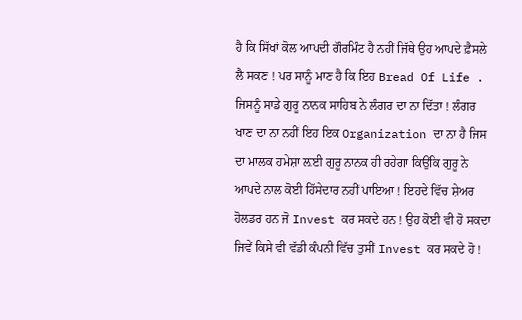ਹੈ ਕਿ ਸਿੱਖਾਂ ਕੋਲ ਆਪਦੀ ਗੌਰਮਿੰਟ ਹੈ ਨਹੀਂ ਜਿੱਥੇ ਉਹ ਆਪਦੇ ਫ਼ੈਸਲੇ ਲੈ ਸਕਣ ! ਪਰ ਸਾਨੂੰ ਮਾਣ ਹੈ ਕਿ ਇਹ Bread Of Life . ਜਿਸਨੂੰ ਸਾਡੇ ਗੁਰੂ ਨਾਨਕ ਸਾਹਿਬ ਨੇ ਲੰਗਰ ਦਾ ਨਾ ਦਿੱਤਾ ! ਲੰਗਰ ਖਾਣ ਦਾ ਨਾ ਨਹੀਂ ਇਹ ਇਕ Organization ਦਾ ਨਾ ਹੈ ਜਿਸ ਦਾ ਮਾਲਕ ਹਮੇਸ਼ਾ ਲ਼ਈ ਗੁਰੂ ਨਾਨਕ ਹੀ ਰਹੇਗਾ ਕਿਉਂਕਿ ਗੁਰੂ ਨੇ ਆਪਦੇ ਨਾਲ ਕੋਈ ਹਿੱਸੇਦਾਰ ਨਹੀਂ ਪਾਇਆ ! ਇਹਦੇ ਵਿੱਚ ਸ਼ੇਅਰ ਹੋਲਡਰ ਹਨ ਜੋ Invest ਕਰ ਸਕਦੇ ਹਨ ! ਉਹ ਕੋਈ ਵੀ ਹੋ ਸਕਦਾ ਜਿਵੇਂ ਕਿਸੇ ਵੀ ਵੱਡੀ ਕੰਪਨੀ ਵਿੱਚ ਤੁਸੀਂ Invest ਕਰ ਸਕਦੇ ਹੋ !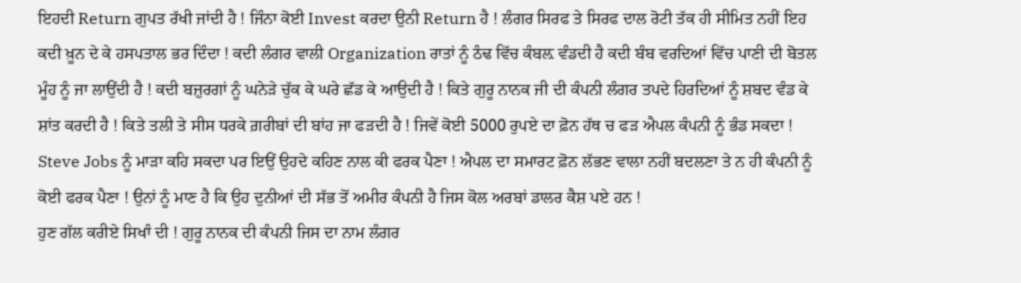ਇਹਦੀ Return ਗੁਪਤ ਰੱਖੀ ਜਾਂਦੀ ਹੈ ! ਜਿੰਨਾ ਕੋਈ Invest ਕਰਦਾ ਉਨੀ Return ਹੈ ! ਲੰਗਰ ਸਿਰਫ ਤੇ ਸਿਰਫ ਦਾਲ ਰੋਟੀ ਤੱਕ ਹੀ ਸੀਮਿਤ ਨਹੀਂ ਇਹ ਕਦੀ ਖ਼ੂਨ ਦੇ ਕੇ ਹਸਪਤਾਲ ਭਰ ਦਿੰਦਾ ! ਕਦੀ ਲੰਗਰ ਵਾਲੀ Organization ਰਾਤਾਂ ਨੂੰ ਠੰਢ ਵਿੱਚ ਕੰਬਲ਼ ਵੰਡਦੀ ਹੈ ਕਦੀ ਬੰਬ ਵਰਦਿਆਂ ਵਿੱਚ ਪਾਣੀ ਦੀ ਬੋਤਲ ਮੂੰਹ ਨੂੰ ਜਾ ਲਾਉਂਦੀ ਹੈ ! ਕਦੀ ਬਜ਼ੁਰਗਾਂ ਨੂੰ ਘਨੇੜੇ ਚੁੱਕ ਕੇ ਘਰੇ ਛੱਡ ਕੇ ਆਉਦੀ ਹੈ ! ਕਿਤੇ ਗੁਰੂ ਨਾਨਕ ਜੀ ਦੀ ਕੰਪਨੀ ਲੰਗਰ ਤਪਦੇ ਹਿਰਦਿਆਂ ਨੂੰ ਸ਼ਬਦ ਵੰਡ ਕੇ ਸ਼ਾਂਤ ਕਰਦੀ ਹੈ ! ਕਿਤੇ ਤਲੀ ਤੇ ਸੀਸ ਧਰਕੇ ਗ਼ਰੀਬਾਂ ਦੀ ਬਾਂਹ ਜਾ ਫੜਦੀ ਹੈ ! ਜਿਵੇਂ ਕੋਈ 5000 ਰੁਪਏ ਦਾ ਫ਼ੋਨ ਹੱਥ ਚ ਫੜ ਐਪਲ ਕੰਪਨੀ ਨੂੰ ਭੰਡ ਸਕਦਾ ! Steve Jobs ਨੂੰ ਮਾੜਾ ਕਹਿ ਸਕਦਾ ਪਰ ਇਉਂ ਉਹਦੇ ਕਹਿਣ ਨਾਲ ਕੀ ਫਰਕ ਪੈਣਾ ! ਐਪਲ ਦਾ ਸਮਾਰਟ ਫ਼ੋਨ ਲੱਭਣ ਵਾਲਾ ਨਹੀਂ ਬਦਲਣਾ ਤੇ ਨ ਹੀ ਕੰਪਨੀ ਨੂੰ ਕੋਈ ਫਰਕ ਪੈਣਾ ! ਉਨਾਂ ਨੂੰ ਮਾਣ ਹੈ ਕਿ ਉਹ ਦੁਨੀਆਂ ਦੀ ਸੱਭ ਤੋਂ ਅਮੀਰ ਕੰਪਨੀ ਹੈ ਜਿਸ ਕੋਲ ਅਰਬਾਂ ਡਾਲਰ ਕੈਸ਼ ਪਏ ਹਨ !
ਹੁਣ ਗੱਲ ਕਰੀਏ ਸਿਖਾੰ ਦੀ ! ਗੁਰੂ ਨਾਨਕ ਦੀ ਕੰਪਨੀ ਜਿਸ ਦਾ ਨਾਮ ਲੰਗਰ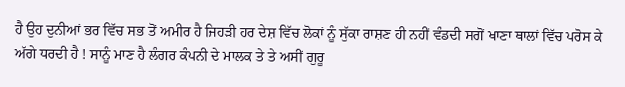ਹੈ ਉਹ ਦੁਨੀਆਂ ਭਰ ਵਿੱਚ ਸਭ ਤੋਂ ਅਮੀਰ ਹੈ ਜਿਹੜੀ ਹਰ ਦੇਸ਼ ਵਿੱਚ ਲੋਕਾਂ ਨੂੰ ਸੁੱਕਾ ਰਾਸ਼ਣ ਹੀ ਨਹੀਂ ਵੰਡਦੀ ਸਗੋਂ ਖਾਣਾ ਥਾਲਾਂ ਵਿੱਚ ਪਰੋਸ ਕੇ ਅੱਗੇ ਧਰਦੀ ਹੈ ! ਸਾਨੂੰ ਮਾਣ ਹੈ ਲੰਗਰ ਕੰਪਨੀ ਦੇ ਮਾਲਕ ਤੇ ਤੇ ਅਸੀਂ ਗੁਰੂ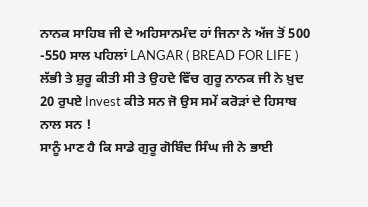ਨਾਨਕ ਸਾਹਿਬ ਜੀ ਦੇ ਅਹਿਸਾਨਮੰਦ ਹਾਂ ਜਿਨਾ ਨੇ ਅੱਜ ਤੋਂ 500 -550 ਸਾਲ ਪਹਿਲਾਂ LANGAR ( BREAD FOR LIFE ) ਲੱਭੀ ਤੇ ਸ਼ੁਰੂ ਕੀਤੀ ਸੀ ਤੇ ਉਹਦੇ ਵਿੱਚ ਗੁਰੂ ਨਾਨਕ ਜੀ ਨੇ ਖ਼ੁਦ 20 ਰੁਪਏ Invest ਕੀਤੇ ਸਨ ਜੋ ਉਸ ਸਮੇਂ ਕਰੋੜਾਂ ਦੇ ਹਿਸਾਬ ਨਾਲ ਸਨ !
ਸਾਨੂੰ ਮਾਣ ਹੈ ਕਿ ਸਾਡੇ ਗੁਰੂ ਗੋਬਿੰਦ ਸਿੰਘ ਜੀ ਨੇ ਭਾਈ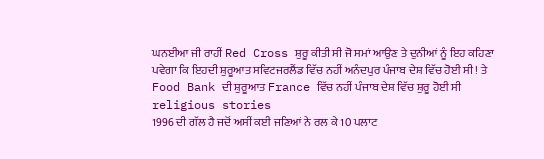ਘਨਈਆ ਜੀ ਰਾਹੀਂ Red Cross ਸ਼ੁਰੂ ਕੀਤੀ ਸੀ ਜੋ ਸਮਾਂ ਆਉਣ ਤੇ ਦੁਨੀਆਂ ਨੂੰ ਇਹ ਕਹਿਣਾ ਪਵੇਗਾ ਕਿ ਇਹਦੀ ਸ਼ੁਰੂਆਤ ਸਵਿਟਜਰਲੈਂਡ ਵਿੱਚ ਨਹੀਂ ਅਨੰਦਪੁਰ ਪੰਜਾਬ ਦੇਸ਼ ਵਿੱਚ ਹੋਈ ਸੀ ! ਤੇ Food Bank ਦੀ ਸ਼ੁਰੂਆਤ France ਵਿੱਚ ਨਹੀਂ ਪੰਜਾਬ ਦੇਸ਼ ਵਿੱਚ ਸ਼ੁਰੂ ਹੋਈ ਸੀ
religious stories
1996 ਦੀ ਗੱਲ ਹੈ ਜਦੋਂ ਅਸੀਂ ਕਈ ਜਣਿਆਂ ਨੇ ਰਲ ਕੇ 10 ਪਲਾਟ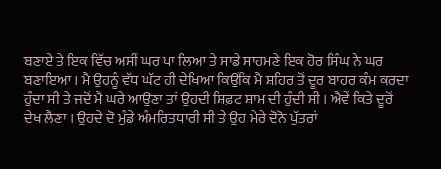ਬਣਾਏ ਤੇ ਇਕ ਵਿੱਚ ਅਸੀਂ ਘਰ ਪਾ ਲਿਆ ਤੇ ਸਾਡੇ ਸਾਹਮਣੇ ਇਕ ਹੋਰ ਸਿੰਘ ਨੇ ਘਰ ਬਣਾਇਆ । ਮੈ ਉਹਨੂੰ ਵੱਧ ਘੱਟ ਹੀ ਦੇਖਿਆ ਕਿਉਂਕਿ ਮੈ ਸ਼ਹਿਰ ਤੋਂ ਦੂਰ ਬਾਹਰ ਕੰਮ ਕਰਦਾ ਹੁੰਦਾ ਸੀ ਤੇ ਜਦੋਂ ਮੈ ਘਰੇ ਆਉਣਾ ਤਾਂ ਉਹਦੀ ਸ਼ਿਫ਼ਟ ਸ਼ਾਮ ਦੀ ਹੁੰਦੀ ਸੀ । ਐਵੇਂ ਕਿਤੇ ਦੂਰੋਂ ਦੇਖ ਲੈਣਾ । ਉਹਦੇ ਦੋ ਮੁੰਡੇ ਅੰਮਰਿਤਧਾਰੀ ਸੀ ਤੇ ਉਹ ਮੇਰੇ ਦੋਨੋ ਪੁੱਤਰਾਂ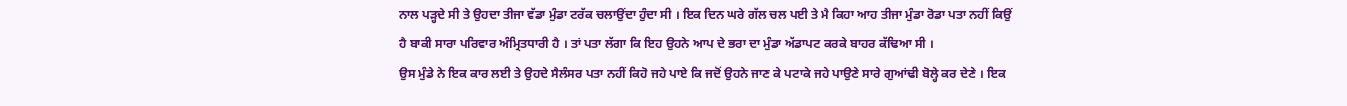ਨਾਲ ਪੜ੍ਹਦੇ ਸੀ ਤੇ ਉਹਦਾ ਤੀਜਾ ਵੱਡਾ ਮੁੰਡਾ ਟਰੱਕ ਚਲਾਉਂਦਾ ਹੁੰਦਾ ਸੀ । ਇਕ ਦਿਨ ਘਰੇ ਗੱਲ ਚਲ ਪਈ ਤੇ ਮੈ ਕਿਹਾ ਆਹ ਤੀਜਾ ਮੁੰਡਾ ਰੋਡਾ ਪਤਾ ਨਹੀਂ ਕਿਉਂ ਹੈ ਬਾਕੀ ਸਾਰਾ ਪਰਿਵਾਰ ਅੰਮ੍ਰਿਤਧਾਰੀ ਹੈ । ਤਾਂ ਪਤਾ ਲੱਗਾ ਕਿ ਇਹ ਉਹਨੇ ਆਪ ਦੇ ਭਰਾ ਦਾ ਮੁੰਡਾ ਅੱਡਾਪਟ ਕਰਕੇ ਬਾਹਰ ਕੱਢਿਆ ਸੀ ।
ਉਸ ਮੁੰਡੇ ਨੇ ਇਕ ਕਾਰ ਲਈ ਤੇ ਉਹਦੇ ਸੈਲੰਸਰ ਪਤਾ ਨਹੀਂ ਕਿਹੋ ਜਹੇ ਪਾਏ ਕਿ ਜਦੋਂ ਉਹਨੇ ਜਾਣ ਕੇ ਪਟਾਕੇ ਜਹੇ ਪਾਉਣੇ ਸਾਰੇ ਗੁਆਂਢੀ ਬੋਲ੍ਹੇ ਕਰ ਦੇਣੇ । ਇਕ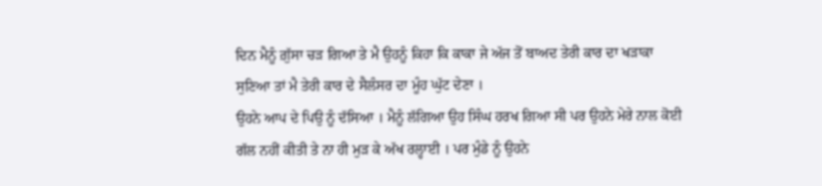ਦਿਨ ਮੈਨੂੰ ਗ਼ੁੱਸਾ ਚੜ ਗਿਆ ਤੇ ਮੈ ਉਹਨੂੰ ਕਿਹਾ ਕਿ ਕਾਕਾ ਜੇ ਅੱਜ ਤੋਂ ਬਾਅਦ ਤੇਰੀ ਕਾਰ ਦਾ ਖੜਾਕਾ ਸੁਣਿਆ ਤਾਂ ਮੈ ਤੇਰੀ ਕਾਰ ਦੇ ਸੈਲੰਸਰ ਦਾ ਮੂੰਹ ਘੁੱਟ ਦੇਣਾ ।
ਉਹਨੇ ਆਪ ਦੇ ਪਿਉ ਨੂੰ ਦੱਸਿਆ । ਮੈਨੂੰ ਲੱਗਿਆ ਉਹ ਸਿੰਘ ਹਰਖ ਗਿਆ ਸੀ ਪਰ ਉਹਨੇ ਮੇਰੇ ਨਾਲ ਕੋਈ ਗੱਲ ਨਹੀਂ ਕੀਤੀ ਤੇ ਨਾ ਹੀ ਮੁੜ ਕੇ ਅੱਖ ਰਲ੍ਹਾਈ । ਪਰ ਮੁੰਡੇ ਨੂੰ ਉਹਨੇ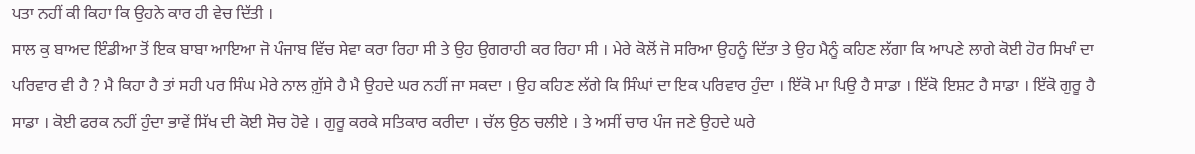ਪਤਾ ਨਹੀਂ ਕੀ ਕਿਹਾ ਕਿ ਉਹਨੇ ਕਾਰ ਹੀ ਵੇਚ ਦਿੱਤੀ ।
ਸਾਲ ਕੁ ਬਾਅਦ ਇੰਡੀਆ ਤੋਂ ਇਕ ਬਾਬਾ ਆਇਆ ਜੋ ਪੰਜਾਬ ਵਿੱਚ ਸੇਵਾ ਕਰਾ ਰਿਹਾ ਸੀ ਤੇ ਉਹ ਉਗਰਾਹੀ ਕਰ ਰਿਹਾ ਸੀ । ਮੇਰੇ ਕੋਲੋਂ ਜੋ ਸਰਿਆ ਉਹਨੂੰ ਦਿੱਤਾ ਤੇ ਉਹ ਮੈਨੂੰ ਕਹਿਣ ਲੱਗਾ ਕਿ ਆਪਣੇ ਲਾਗੇ ਕੋਈ ਹੋਰ ਸਿਖਾੰ ਦਾ ਪਰਿਵਾਰ ਵੀ ਹੈ ? ਮੈ ਕਿਹਾ ਹੈ ਤਾਂ ਸਹੀ ਪਰ ਸਿੰਘ ਮੇਰੇ ਨਾਲ ਗ਼ੁੱਸੇ ਹੈ ਮੈ ਉਹਦੇ ਘਰ ਨਹੀਂ ਜਾ ਸਕਦਾ । ਉਹ ਕਹਿਣ ਲੱਗੇ ਕਿ ਸਿੰਘਾਂ ਦਾ ਇਕ ਪਰਿਵਾਰ ਹੁੰਦਾ । ਇੱਕੋ ਮਾ ਪਿਉ ਹੈ ਸਾਡਾ । ਇੱਕੋ ਇਸ਼ਟ ਹੈ ਸਾਡਾ । ਇੱਕੋ ਗੁਰੂ ਹੈ ਸਾਡਾ । ਕੋਈ ਫਰਕ ਨਹੀਂ ਹੁੰਦਾ ਭਾਵੇਂ ਸਿੱਖ ਦੀ ਕੋਈ ਸੋਚ ਹੋਵੇ । ਗੁਰੂ ਕਰਕੇ ਸਤਿਕਾਰ ਕਰੀਦਾ । ਚੱਲ ਉਠ ਚਲੀਏ । ਤੇ ਅਸੀਂ ਚਾਰ ਪੰਜ ਜਣੇ ਉਹਦੇ ਘਰੇ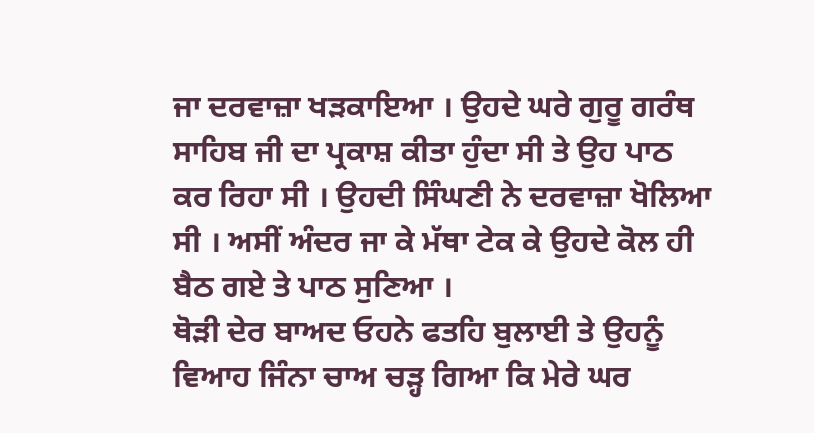ਜਾ ਦਰਵਾਜ਼ਾ ਖੜਕਾਇਆ । ਉਹਦੇ ਘਰੇ ਗੁਰੂ ਗਰੰਥ ਸਾਹਿਬ ਜੀ ਦਾ ਪ੍ਰਕਾਸ਼ ਕੀਤਾ ਹੁੰਦਾ ਸੀ ਤੇ ਉਹ ਪਾਠ ਕਰ ਰਿਹਾ ਸੀ । ਉਹਦੀ ਸਿੰਘਣੀ ਨੇ ਦਰਵਾਜ਼ਾ ਖੋਲਿਆ ਸੀ । ਅਸੀਂ ਅੰਦਰ ਜਾ ਕੇ ਮੱਥਾ ਟੇਕ ਕੇ ਉਹਦੇ ਕੋਲ ਹੀ ਬੈਠ ਗਏ ਤੇ ਪਾਠ ਸੁਣਿਆ ।
ਥੋੜੀ ਦੇਰ ਬਾਅਦ ਓਹਨੇ ਫਤਹਿ ਬੁਲਾਈ ਤੇ ਉਹਨੂੰ ਵਿਆਹ ਜਿੰਨਾ ਚਾਅ ਚੜ੍ਹ ਗਿਆ ਕਿ ਮੇਰੇ ਘਰ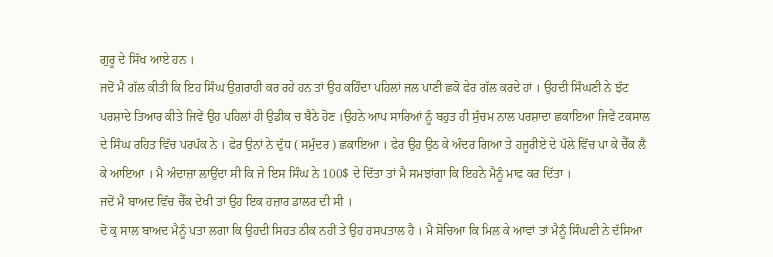ਗੁਰੂ ਦੇ ਸਿੱਖ ਆਏ ਹਨ ।
ਜਦੋਂ ਮੈ ਗੱਲ ਕੀਤੀ ਕਿ ਇਹ ਸਿੰਘ ਉਗਰਾਹੀ ਕਰ ਰਹੇ ਹਨ ਤਾਂ ਉਹ ਕਹਿੰਦਾ ਪਹਿਲਾਂ ਜਲ ਪਾਣੀ ਛਕੋ ਫੇਰ ਗੱਲ ਕਰਦੇ ਹਾਂ । ਉਹਦੀ ਸਿੰਘਣੀ ਨੇ ਝੱਟ ਪਰਸ਼ਾਦੇ ਤਿਆਰ ਕੀਤੇ ਜਿਵੇਂ ਉਹ ਪਹਿਲਾਂ ਹੀ ਉਡੀਕ ਚ ਬੈਠੇ ਹੋਣ ।ਉਹਨੇ ਆਪ ਸਾਰਿਆਂ ਨੂੰ ਬਹੁਤ ਹੀ ਸੁੱਚਮ ਨਾਲ ਪਰਸ਼ਾਦਾ ਛਕਾਇਆ ਜਿਵੇਂ ਟਕਸਾਲ ਦੇ ਸਿੰਘ ਰਹਿਤ ਵਿੱਚ ਪਰਪੱਕ ਨੇ । ਫੇਰ ਉਨਾਂ ਨੇ ਦੁੱਧ ( ਸਮੁੰਦਰ ) ਛਕਾਇਆ । ਫੇਰ ਉਹ ਉਠ ਕੇ ਅੰਦਰ ਗਿਆ ਤੇ ਹਜੂਰੀਏ ਦੇ ਪੱਲੇ ਵਿੱਚ ਪਾ ਕੇ ਚੈੱਕ ਲੈ ਕੇ ਆਇਆ । ਮੈ ਅੰਦਾਜ਼ਾ ਲਾਉਂਦਾ ਸੀ ਕਿ ਜੇ ਇਸ ਸਿੰਘ ਨੇ 100$ ਦੇ ਦਿੱਤਾ ਤਾਂ ਮੈ ਸਮਝਾਂਗਾ ਕਿ ਇਹਨੇ ਮੈਨੂੰ ਮਾਫ ਕਰ ਦਿੱਤਾ ।
ਜਦੋਂ ਮੈ ਬਾਅਦ ਵਿੱਚ ਚੈੱਕ ਦੇਖੀ ਤਾਂ ਉਹ ਇਕ ਹਜ਼ਾਰ ਡਾਲਰ ਦੀ ਸੀ ।
ਦੋ ਕੁ ਸਾਲ ਬਾਅਦ ਮੈਨੂੰ ਪਤਾ ਲਗਾ ਕਿ ਉਹਦੀ ਸਿਹਤ ਠੀਕ ਨਹੀਂ ਤੇ ਉਹ ਹਸਪਤਾਲ ਹੈ । ਮੈ ਸੋਚਿਆ ਕਿ ਮਿਲ ਕੇ ਆਵਾਂ ਤਾਂ ਮੈਨੂੰ ਸਿੰਘਣੀ ਨੇ ਦੱਸਿਆ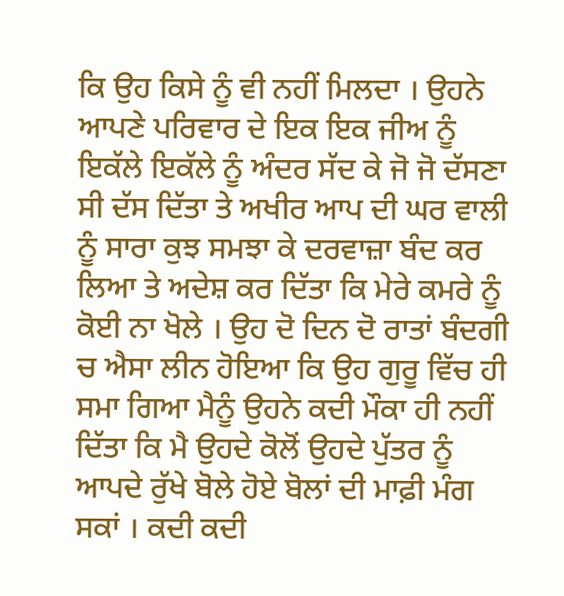ਕਿ ਉਹ ਕਿਸੇ ਨੂੰ ਵੀ ਨਹੀਂ ਮਿਲਦਾ । ਉਹਨੇ ਆਪਣੇ ਪਰਿਵਾਰ ਦੇ ਇਕ ਇਕ ਜੀਅ ਨੂੰ ਇਕੱਲੇ ਇਕੱਲੇ ਨੂੰ ਅੰਦਰ ਸੱਦ ਕੇ ਜੋ ਜੋ ਦੱਸਣਾ ਸੀ ਦੱਸ ਦਿੱਤਾ ਤੇ ਅਖੀਰ ਆਪ ਦੀ ਘਰ ਵਾਲੀ ਨੂੰ ਸਾਰਾ ਕੁਝ ਸਮਝਾ ਕੇ ਦਰਵਾਜ਼ਾ ਬੰਦ ਕਰ ਲਿਆ ਤੇ ਅਦੇਸ਼ ਕਰ ਦਿੱਤਾ ਕਿ ਮੇਰੇ ਕਮਰੇ ਨੂੰ ਕੋਈ ਨਾ ਖੋਲੇ । ਉਹ ਦੋ ਦਿਨ ਦੋ ਰਾਤਾਂ ਬੰਦਗੀ ਚ ਐਸਾ ਲੀਨ ਹੋਇਆ ਕਿ ਉਹ ਗੁਰੂ ਵਿੱਚ ਹੀ ਸਮਾ ਗਿਆ ਮੈਨੂੰ ਉਹਨੇ ਕਦੀ ਮੌਕਾ ਹੀ ਨਹੀਂ ਦਿੱਤਾ ਕਿ ਮੈ ਉਹਦੇ ਕੋਲੋਂ ਉਹਦੇ ਪੁੱਤਰ ਨੂੰ ਆਪਦੇ ਰੁੱਖੇ ਬੋਲੇ ਹੋਏ ਬੋਲਾਂ ਦੀ ਮਾਫ਼ੀ ਮੰਗ ਸਕਾਂ । ਕਦੀ ਕਦੀ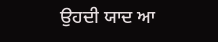ਉਹਦੀ ਯਾਦ ਆ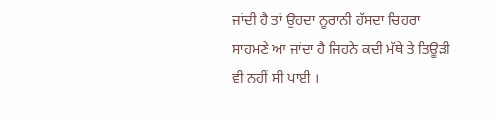ਜਾਂਦੀ ਹੈ ਤਾਂ ਉਹਦਾ ਨੂਰਾਨੀ ਹੱਸਦਾ ਚਿਹਰਾ ਸਾਹਮਣੇ ਆ ਜਾਂਦਾ ਹੈ ਜਿਹਨੇ ਕਦੀ ਮੱਥੇ ਤੇ ਤਿਊੜੀ ਵੀ ਨਹੀਂ ਸੀ ਪਾਈ ।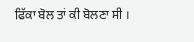ਫਿੱਕਾ ਬੋਲ ਤਾਂ ਕੀ ਬੋਲਣਾ ਸੀ ।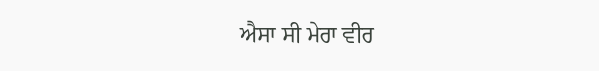ਐਸਾ ਸੀ ਮੇਰਾ ਵੀਰ